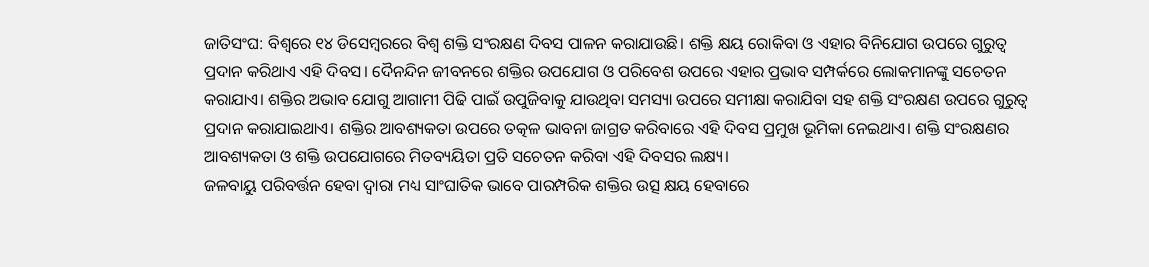ଜାତିସଂଘ: ବିଶ୍ୱରେ ୧୪ ଡିସେମ୍ବରରେ ବିଶ୍ୱ ଶକ୍ତି ସଂରକ୍ଷଣ ଦିବସ ପାଳନ କରାଯାଉଛି। ଶକ୍ତି କ୍ଷୟ ରୋକିବା ଓ ଏହାର ବିନିଯୋଗ ଉପରେ ଗୁରୁତ୍ୱ ପ୍ରଦାନ କରିଥାଏ ଏହି ଦିବସ। ଦୈନନ୍ଦିନ ଜୀବନରେ ଶକ୍ତିର ଉପଯୋଗ ଓ ପରିବେଶ ଉପରେ ଏହାର ପ୍ରଭାବ ସମ୍ପର୍କରେ ଲୋକମାନଙ୍କୁ ସଚେତନ କରାଯାଏ। ଶକ୍ତିର ଅଭାବ ଯୋଗୁ ଆଗାମୀ ପିଢି ପାଇଁ ଉପୁଜିବାକୁ ଯାଉଥିବା ସମସ୍ୟା ଉପରେ ସମୀକ୍ଷା କରାଯିବା ସହ ଶକ୍ତି ସଂରକ୍ଷଣ ଉପରେ ଗୁରୁତ୍ୱ ପ୍ରଦାନ କରାଯାଇଥାଏ। ଶକ୍ତିର ଆବଶ୍ୟକତା ଉପରେ ତତ୍କଳ ଭାବନା ଜାଗ୍ରତ କରିବାରେ ଏହି ଦିବସ ପ୍ରମୁଖ ଭୂମିକା ନେଇଥାଏ। ଶକ୍ତି ସଂରକ୍ଷଣର ଆବଶ୍ୟକତା ଓ ଶକ୍ତି ଉପଯୋଗରେ ମିତବ୍ୟୟିତା ପ୍ରତି ସଚେତନ କରିବା ଏହି ଦିବସର ଲକ୍ଷ୍ୟ।
ଜଳବାୟୁ ପରିବର୍ତ୍ତନ ହେବା ଦ୍ୱାରା ମଧ୍ୟ ସାଂଘାତିକ ଭାବେ ପାରମ୍ପରିକ ଶକ୍ତିର ଉତ୍ସ କ୍ଷୟ ହେବାରେ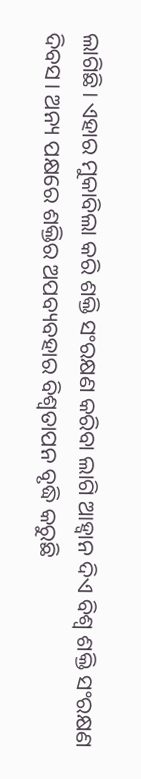ଲାଗିଛି। ଏହାର ମୁକାବିଲା କରି ଶକ୍ତି ସଂରକ୍ଷଣ କରିବା ଲାଗି ଆହ୍ବାନ ଦିଏ ବିଶ୍ୱ ଶକ୍ତି ସଂରକ୍ଷଣ ଦିବସ। ଅନ୍ୟ ପକ୍ଷରେ ଶକ୍ତିର ଅପବ୍ୟବହାର ବିଶ୍ୱତାପନ ବୃଦ୍ଧି କରୁଛି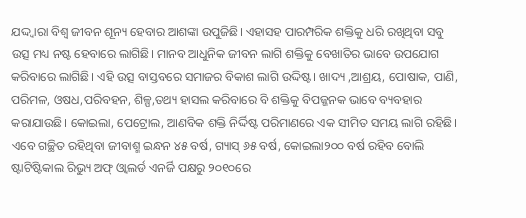ଯଦ୍ଦ୍ବାରା ବିଶ୍ୱ ଜୀବନ ଶୂନ୍ୟ ହେବାର ଆଶଙ୍କା ଉପୁଜିଛି। ଏହାସହ ପାରମ୍ପରିକ ଶକ୍ତିକୁ ଧରି ରଖିଥିବା ସବୁ ଉତ୍ସ ମଧ୍ୟ ନଷ୍ଟ ହେବାରେ ଲାଗିଛି। ମାନବ ଆଧୁନିକ ଜୀବନ ଲାଗି ଶକ୍ତିକୁ ବେଖାତିର ଭାବେ ଉପଯୋଗ କରିବାରେ ଲାଗିଛି। ଏହି ଉତ୍ସ ବାସ୍ତବରେ ସମାଜର ବିକାଶ ଲାଗି ଉଦ୍ଦିଷ୍ଟ। ଖାଦ୍ୟ ,ଆଶ୍ରୟ, ପୋଷାକ, ପାଣି, ପରିମଳ, ଓଷଧ,ପରିବହନ, ଶିଳ୍ପ,ତଥ୍ୟ ହାସଲ କରିବାରେ ବି ଶକ୍ତିକୁ ବିପଜ୍ଜନକ ଭାବେ ବ୍ୟବହାର କରାଯାଉଛି। କୋଇଲା, ପେଟ୍ରୋଲ, ଆଣବିକ ଶକ୍ତି ନିର୍ଦ୍ଦିଷ୍ଟ ପରିମାଣରେ ଏକ ସୀମିତ ସମୟ ଲାଗି ରହିଛି। ଏବେ ଗଚ୍ଛିତ ରହିଥିବା ଜୀବାଶ୍ମ ଇନ୍ଧନ ୪୫ ବର୍ଷ, ଗ୍ୟାସ୍ ୬୫ ବର୍ଷ, କୋଇଲା୨୦୦ ବର୍ଷ ରହିବ ବୋଲି ଷ୍ଟାଟିଷ୍ଟିକାଲ ରିଭ୍ୟୁ ଅଫ୍ ଓ୍ବାଲର୍ଡ ଏନର୍ଜି ପକ୍ଷରୁ ୨୦୧୦ରେ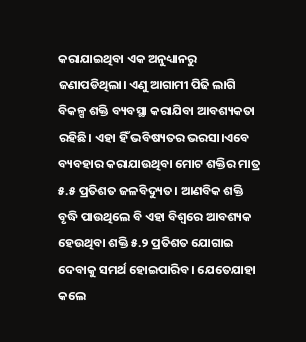କରାଯାଇଥିବା ଏକ ଅନୁଧ୍ୟାନରୁ ଜଣାପଡିଥିଲା। ଏଣୁ ଆଗାମୀ ପିଢି ଲାଗି ବିକଳ୍ପ ଶକ୍ତି ବ୍ୟବସ୍ଥା କରାଯିବା ଆବଶ୍ୟକତା ରହିଛି। ଏହା ହିଁ ଭବିଷ୍ୟତର ଭରସା।ଏବେ ବ୍ୟବହାର କରାଯାଉଥିବା ମୋଟ ଶକ୍ତିର ମାତ୍ର ୫.୫ ପ୍ରତିଶତ ଜଳବିଦ୍ୟୁତ। ଆଣବିକ ଶକ୍ତି ବୃଦ୍ଧି ପାଉଥିଲେ ବି ଏହା ବିଶ୍ୱରେ ଆବଶ୍ୟକ ହେଉଥିବା ଶକ୍ତି ୫.୨ ପ୍ରତିଶତ ଯୋଗାଇ ଦେବାକୁ ସମର୍ଥ ହୋଇପାରିବ। ଯେତେଯାହା କଲେ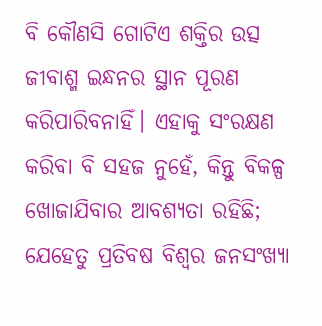ବି କୌଣସି ଗୋଟିଏ ଶକ୍ତିର ଉତ୍ସ ଜୀବାଶ୍ମ ଇନ୍ଧନର ସ୍ଥାନ ପୂରଣ କରିପାରିବନାହିଁ। ଏହାକୁ ସଂରକ୍ଷଣ କରିବା ବି ସହଜ ନୁହେଁ, କିନ୍ତୁ ବିକଳ୍ପ ଖୋଜାଯିବାର ଆବଶ୍ୟତା ରହିଛି; ଯେହେତୁ ପ୍ରତିବଷ ବିଶ୍ୱର ଜନସଂଖ୍ୟା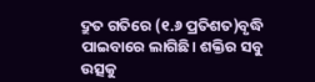ଦ୍ରୁତ ଗତିରେ (୧.୬ ପ୍ରତିଶତ)ବୃଦ୍ଧି ପାଇବାରେ ଲାଗିଛି। ଶକ୍ତିର ସବୁ ଉତ୍ସକୁ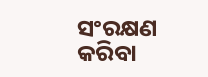ସଂରକ୍ଷଣ କରିବା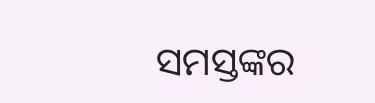ସମସ୍ତଙ୍କର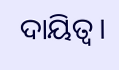ଦାୟିତ୍ୱ।